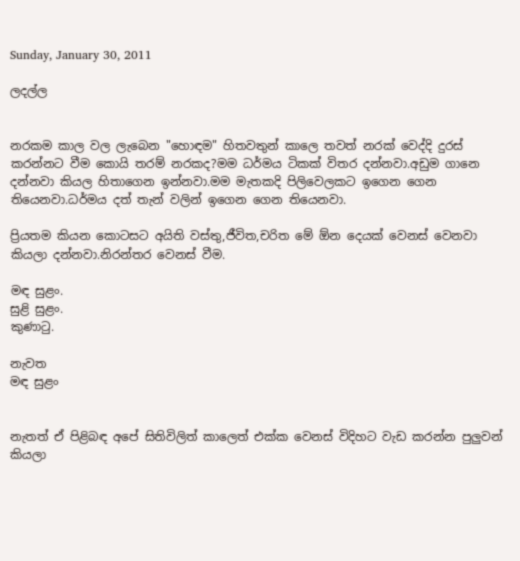Sunday, January 30, 2011

ලදල්ල


නරකම කාල වල ලැබෙන "හොඳම" හිතවතුන් කාලෙ තවත් නරක් වෙද්දි දුරස් කරන්නට වීම කොයි තරම් නරකද?මම ධර්මය ටිකක් විතර දන්නවා.අඩුම ගානෙ දන්නවා කියල හිතාගෙන ඉන්නවා.මම මැතකදි පිලිවෙලකට ඉගෙන ගෙන තියෙනවා.ධර්මය දත් තැන් වලින් ඉගෙන ගෙන තියෙනවා.

ප්‍රියතම කියන කොටසට අයිති වස්තු,ජීවිත,චරිත මේ ඕන දෙයක් වෙනස් වෙනවා කියලා දන්නවා.නිරන්තර වෙනස් වීම.

මඳ සුළං.
සුළි සුළං.
කුණාටු.

නැවත
මඳ සුළං


නැතත් ඒ පිළිබඳ අපේ සිතිවිලිත් කාලෙත් එක්ක වෙනස් විදිහට වැඩ කරන්න පුලුවන් කියලා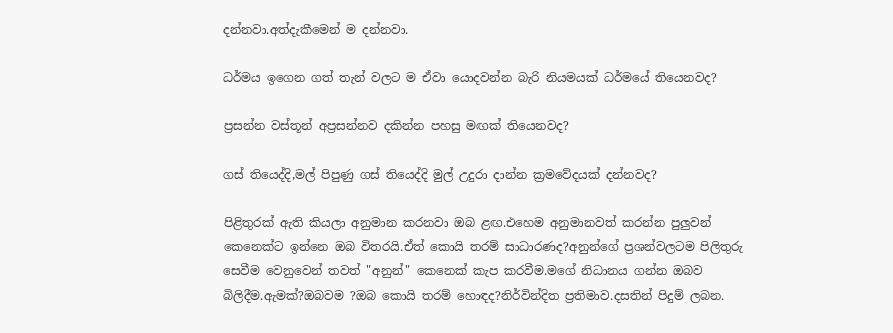දන්නවා.අත්දැකීමෙන් ම දන්නවා.

ධර්මය ඉගෙන ගත් තැන් වලට ම ඒවා යොදවන්න බැරි නියමයක් ධර්මයේ තියෙනවද?

ප්‍රසන්න වස්තූන් අප්‍රසන්නව දකින්න පහසු මඟක් තියෙනවද?

ගස් තියෙද්දි,මල් පිපුණු ගස් තියෙද්දි මුල් උදුරා දාන්න ක්‍රමවේදයක් දන්නවද?

පිළිතුරක් ඇති කියලා අනුමාන කරනවා ඔබ ළඟ.එහෙම අනුමානවත් කරන්න පුලුවන් කෙනෙක්ට ඉන්නෙ ඔබ විතරයි.ඒත් කොයි තරම් සාධාරණද?අනුන්ගේ ප්‍රශන්වලටම පිලිතුරු සෙවීම වෙනුවෙන් තවත් "අනුන්" කෙනෙක් කැප කරවීම.මගේ නිධානය ගන්න ඔබව බිලිදීම.ඇමක්?ඔබවම ?ඔබ කොයි තරම් හොඳද?නිර්වින්දිත ප්‍රතිමාව.දසතින් පිදුම් ලබන.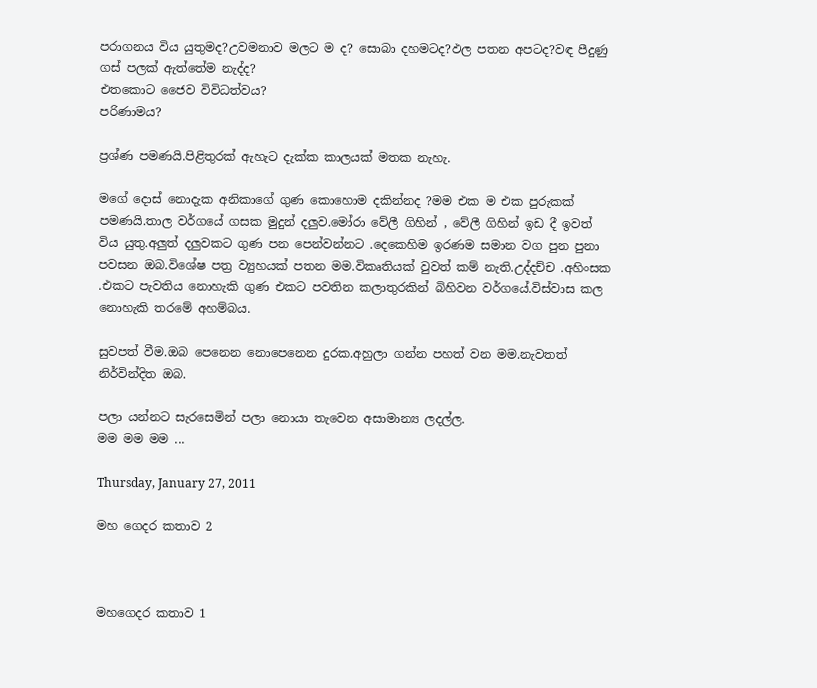පරාගනය විය යුතුමද?උවමනාව මලට ම ද? සොබා දහමටද?ඵල පතන අපටද?වඳ පීදුණු ගස් පලක් ඇත්තේම නැද්ද?
එතකොට ජෛව විවිධත්වය?
පරිණාමය?

ප්‍රශ්ණ පමණයි.පිළිතුරක් ඇහැට දැක්ක කාලයක් මතක නැහැ.

මගේ දොස් නොදැක අනිකාගේ ගුණ කොහොම දකින්නද ?මම එක ම එක පුරුකක් පමණයි.තාල වර්ගයේ ගසක මුදුන් දලුව.මෝරා වේලී ගිහින් , වේලී ගිහින් ඉඩ දී ඉවත් විය යුතු.අලුත් දලුවකට ගුණ පන පෙන්වන්නට .දෙකෙහිම ඉරණම සමාන වග පුන පුනා පවසන ඔබ.විශේෂ පත්‍ර ව්‍යුහයක් පතන මම.විකෘතියක් වුවත් කම් නැති.උද්දච්ච .අහිංසක .එකට පැවතිය නොහැකි ගුණ එකට පවතින කලාතුරකින් බිහිවන වර්ගයේ.විස්වාස කල නොහැකි තරමේ අහම්බය.

සුවපත් වීම.ඔබ පෙනෙන නොපෙනෙන දුරක.අහුලා ගන්න පහත් වන මම.නැවතත් නිර්වින්දිත ඔබ.

පලා යන්නට සැරසෙමින් පලා නොයා තැවෙන අසාමාන්‍ය ලදල්ල.
මම මම මම ...

Thursday, January 27, 2011

මහ ගෙදර කතාව 2



මහගෙදර කතාව 1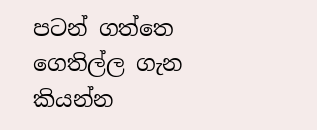පටන් ගත්තෙ ගෙතිල්ල ගැන කියන්න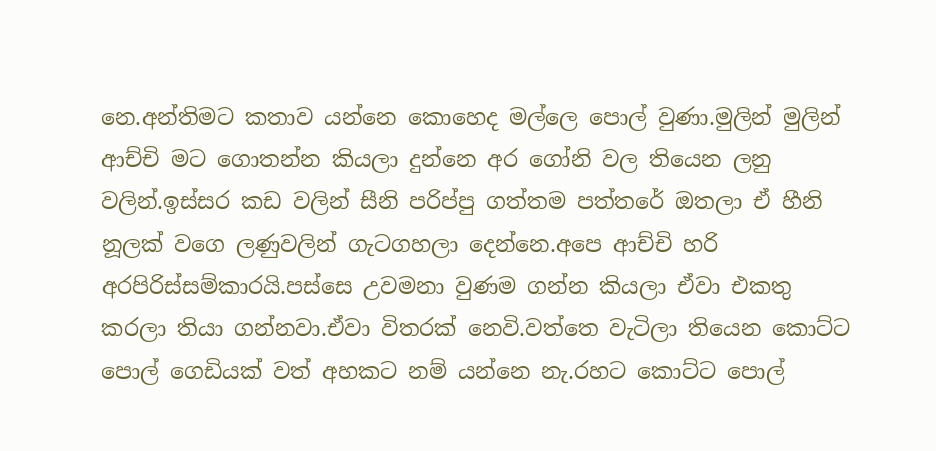නෙ.අන්තිමට කතාව යන්නෙ කොහෙද මල්ලෙ පොල් වුණා.මුලින් මුලින් ආච්චි මට ගොතන්න කියලා දුන්නෙ අර ගෝනි වල තියෙන ලනු වලින්.ඉස්සර කඩ වලින් සීනි පරිප්පු ගත්තම පත්තරේ ඔතලා ඒ හීනි නූලක් වගෙ ලණුවලින් ගැටගහලා දෙන්නෙ.අපෙ ආච්චි හරි අරපිරිස්සම්කාරයි.පස්සෙ උවමනා වුණම ගන්න කියලා ඒවා එකතු කරලා තියා ගන්නවා.ඒවා විතරක් නෙවි.වත්තෙ වැටිලා තියෙන කොට්ට පොල් ගෙඩියක් වත් අහකට නම් යන්නෙ නැ.රහට කොට්ට පොල්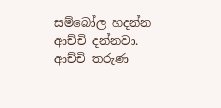සම්බෝල හදන්න ආච්චි දන්නවා.
ආච්චි තරුණ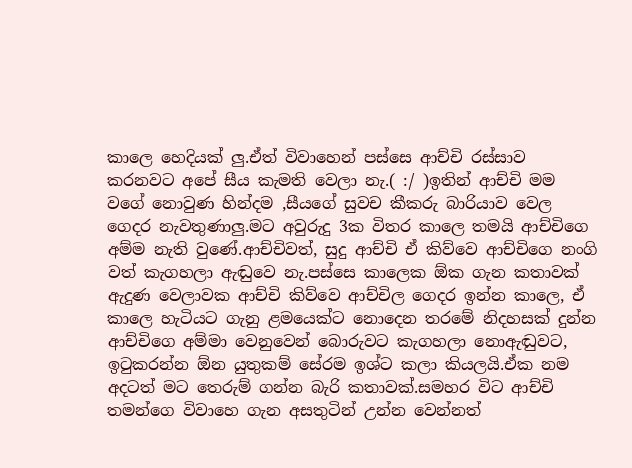කාලෙ හෙදියක් ලු.ඒත් විවාහෙන් පස්සෙ ආච්චි රස්සාව කරනවට අපේ සීය කැමති වෙලා නැ.( :/ )ඉතින් ආච්චි මම වගේ නොවුණ හින්දම ,සීයගේ සුවච කීකරු බාරියාව වෙල ගෙදර නැවතුණාලු.මට අවුරුදු 3ක විතර කාලෙ තමයි ආච්චිගෙ අම්ම නැති වුණේ.ආච්චිවත්, සුදු ආච්චි ඒ කිව්වෙ ආච්චිගෙ නංගි වත් කැගහලා ඇඬුවෙ නැ.පස්සෙ කාලෙක ඕක ගැන කතාවක් ඇදුණ වෙලාවක ආච්චි කිව්වෙ ආච්චිල ගෙදර ඉන්න කාලෙ, ඒ කාලෙ හැටියට ගැනු ළමයෙක්ට නොදෙන තරමේ නිදහසක් දුන්න ආච්චිගෙ අම්මා වෙනුවෙන් බොරුවට කැගහලා නොඇඬුවට, ඉටුකරන්න ඕන යුතුකම් සේරම ඉශ්ට කලා කියලයි.ඒක නම අදටත් මට තෙරුම් ගන්න බැරි කතාවක්.සමහර විට ආච්චි තමන්ගෙ විවාහෙ ගැන අසතුටින් උන්න වෙන්නත්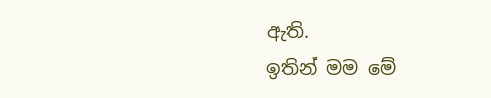ඇති.
ඉතින් මම මේ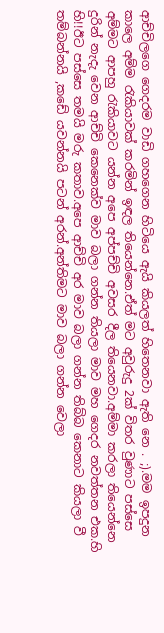ආච්චිලගෙ ගෙදරම වාඩි ගහගෙන හිටියෙ ඇයි කියලත් හිතෙනවා ඇති නෙ . ;).මම ඉපදුන කාලෙ අම්ම රැකියාවක් කරමින් ඉඳල තියෙන්නෙ.ඒත් මට අවුරුදු 2ක් විතර වුණාට පස්සෙ අම්මට ආපහු රැකියාවට යන්න අපෙ අප්පච්චි අවසර දීල තියෙනවා.අම්මා කරලා තියෙන්නෙ දුරින් නැදැ වෙන ආච්චි කෙනෙක්ව මාව බලා ගන්න තියලා මාව මහ ගෙදර නවත්තන එක.හි හි!!ඊට පස්සෙ තමයි මරු කතාව.අපෙ ආච්චි අර මාව බලා ගන්න තිබ්බ කෙනාට කියලා වී තම්බන්නයි ,කඩේ යවන්නයි පටන් අරන්.අන්තිමට මාව බලා ගන්න වෙලා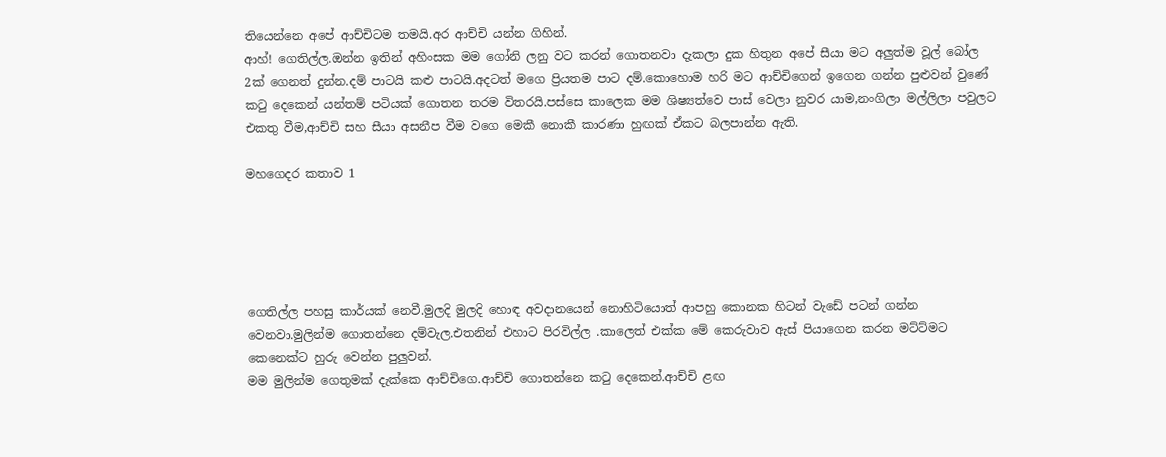තියෙන්නෙ අපේ ආච්චිටම තමයි.අර ආච්චි යන්න ගිහින්.
ආහ්! ගෙතිල්ල.ඔන්න ඉතින් අහිංසක මම ගෝනි ලනු වට කරන් ගොතනවා දැකලා දුක හිතුන අපේ සීයා මට අලුත්ම වූල් බෝල 2ක් ගෙනත් දුන්න.දම් පාටයි කළු පාටයි.අදටත් මගෙ ප්‍රියතම පාට දම්.කොහොම හරි මට ආච්චිගෙන් ඉගෙන ගන්න පුළුවන් වුණේ කටු දෙකෙන් යන්තම් පටියක් ගොතන තරම විතරයි.පස්සෙ කාලෙක මම ශිෂ්‍යත්වෙ පාස් වෙලා නුවර යාම,නංගිලා මල්ලිලා පවුලට එකතු වීම,ආච්චි සහ සීයා අසනීප වීම වගෙ මෙකී නොකී කාරණා හුඟක් ඒකට බලපාන්න ඇති.

මහගෙදර කතාව 1





ගෙතිල්ල පහසු කාර්යක් නෙවී.මුලදි මුලදි හොඳ අවදානයෙන් නොහිටියොත් ආපහු කොනක හිටන් වැඩේ පටන් ගන්න වෙනවා.මුලින්ම ගොතන්නෙ දම්වැල.එතනින් එහාට පිරවිල්ල .කාලෙත් එක්ක මේ කෙරුවාව ඇස් පියාගෙන කරන මට්ට්මට කෙනෙක්ට හුරු වෙන්න පුලුවන්.
මම මුලින්ම ගෙතුමක් දැක්කෙ ආච්චිගෙ.ආච්චි ගොතන්නෙ කටු දෙකෙන්.ආච්චි ළඟ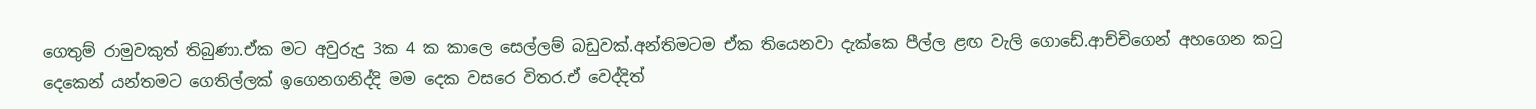ගෙතුම් රාමුවකුත් තිබුණා.ඒක මට අවුරුදු 3ක 4 ක කාලෙ සෙල්ලම් බඩුවක්.අන්තිමටම ඒක තියෙනවා දැක්කෙ පීල්ල ළඟ වැලි ගොඩේ.ආච්චිගෙන් අහගෙන කටු දෙකෙන් යන්තමට ගෙතිල්ලක් ඉගෙනගනිද්දි මම දෙක වසරෙ විතර.ඒ වෙද්දිත්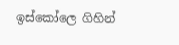ඉස්කෝලෙ ගිහින්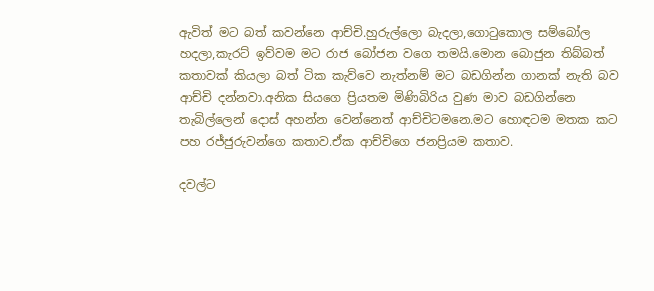ඇවිත් මට බත් කවන්නෙ ආච්චි.හුරුල්ලො බැදලා,ගොටුකොල සම්බෝල හදලා,කැරට් ඉව්වම මට රාජ බෝජන වගෙ තමයි.මොන බොජුන තිබ්බත් කතාවක් කියලා බත් ටික කැව්වෙ නැත්නම් මට බඩගින්න ගානක් නැති බව ආච්චි දන්නවා.අනික සියගෙ ප්‍රියතම මිණිබිරිය වුණ මාව බඩගින්නෙ තැබිල්ලෙන් දොස් අහන්න වෙන්නෙත් ආච්චිටමනෙ.මට හොඳටම මතක කට පහ රජ්ජුරුවන්ගෙ කතාව.ඒක ආච්චිගෙ ජනප්‍රියම කතාව.

දවල්ට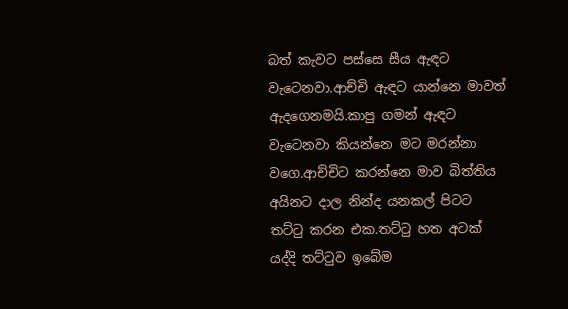බත් කැවට පස්සෙ සීය ඇඳට වැටෙනවා.ආච්චි ඇඳට යාන්නෙ මාවත් ඇදගෙනමයි.කාපු ගමන් ඇඳට වැටෙනවා කියන්නෙ මට මරන්නා වගෙ.ආච්චිට කරන්නෙ මාව බිත්තිය අයිනට දාල නින්ද යනකල් පිටට තට්ටු කරන එක.තට්ටු හත අටක් යද්දි තට්ටුව ඉබේම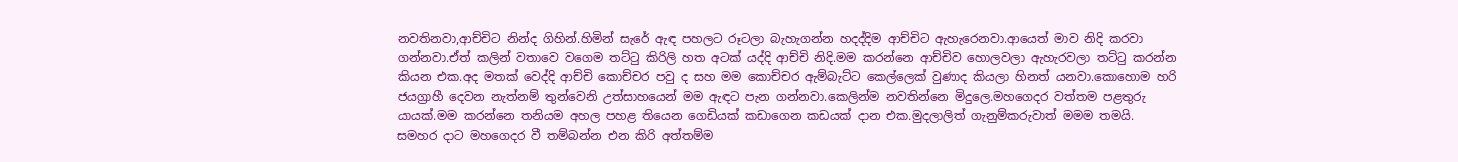නවතිනවා,ආච්චිට නින්ද ගිහින්.හිමින් සැරේ ඇඳ පහලට රූටලා බැහැගන්න හදද්දිම ආච්චිට ඇහැරෙනවා.ආයෙත් මාව නිදි කරවා ගන්නවා.ඒත් කලින් වතාවෙ වගෙම තට්ටු කිරිලි හත අටක් යද්දි ආච්චි නිදි.මම කරන්නෙ ආච්චිව හොලවලා ඇහැරවලා තට්ටු කරන්න කියන එක.අද මතක් වෙද්දි ආච්චි කොච්චර පවු ද සහ මම කොච්චර ඇම්බැට්ට කෙල්ලෙක් වුණාද කියලා හිනත් යනවා.කොහොම හරි ජයග්‍රාහී දෙවන නැත්නම් තුන්වෙනි උත්සාහයෙන් මම ඇඳට පැන ගන්නවා.කෙලින්ම නවතින්නෙ මිදුලෙ.මහගෙදර වත්තම පළතුරු යායක්.මම කරන්නෙ තනියම අහල පහළ තියෙන ගෙඩියක් කඩාගෙන කඩයක් දාන එක.මුදලාලිත් ගැනුම්කරුවාත් මමම තමයි.
සමහර දාට මහගෙදර වී තම්බන්න එන කිරි අත්තම්ම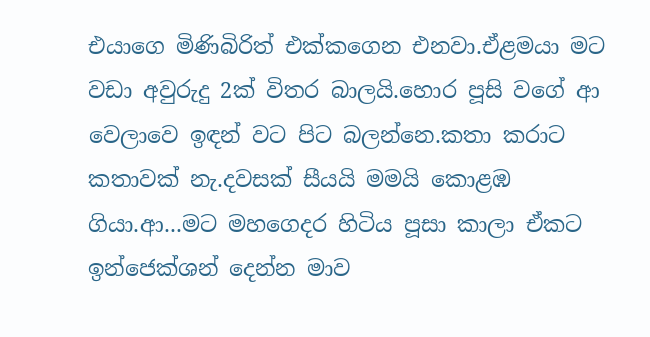එයාගෙ මිණිබිරිත් එක්කගෙන එනවා.ඒළමයා මට වඩා අවුරුදු 2ක් විතර බාලයි.හොර පූසි වගේ ආ වෙලාවෙ ඉඳන් වට පිට බලන්නෙ.කතා කරාට කතාවක් නැ.දවසක් සීයයි මමයි කොළඹ ගියා.ආ...මට මහගෙදර හිටිය පූසා කාලා ඒකට ඉන්ජෙක්ශන් දෙන්න මාව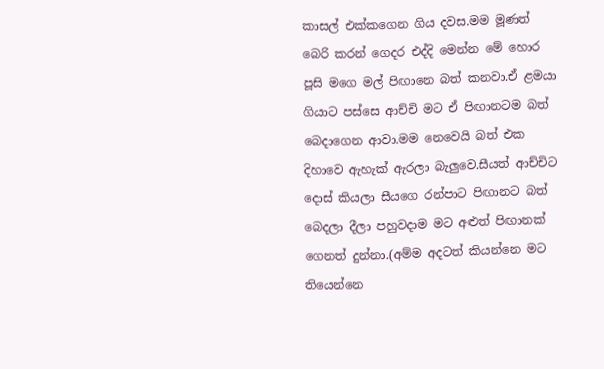කාසල් එක්කගෙන ගිය දවස.මම මූණත් බෙරි කරන් ගෙදර එද්දි මෙන්න මේ හොර පූසි මගෙ මල් පිඟානෙ බත් කනවා.ඒ ළමයා ගියාට පස්සෙ ආච්චි මට ඒ පිඟානටම බත් බෙදාගෙන ආවා.මම නෙවෙයි බත් එක දිහාවෙ ඇහැක් ඇරලා බැලුවෙ.සීයත් ආච්චිට දොස් කියලා සීයගෙ රන්පාට පිඟානට බත් බෙදලා දීලා පහුවදාම මට අළුත් පිඟානක් ගෙනත් දුන්නා.(අම්ම අදටත් කියන්නෙ මට තියෙන්නෙ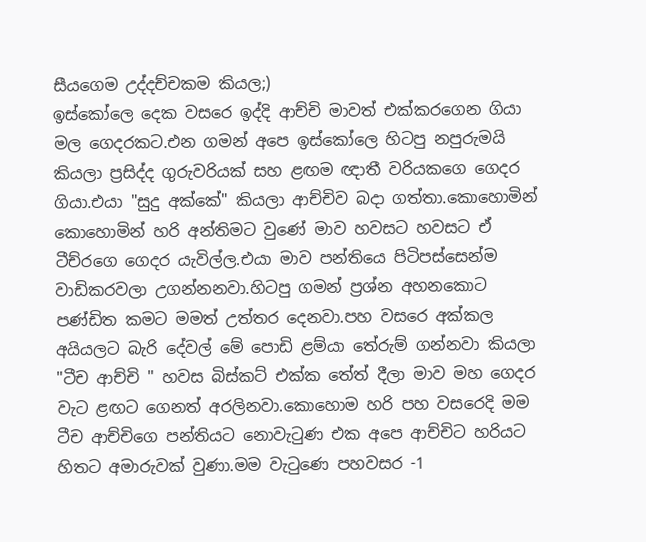සීයගෙම උද්දච්චකම කියල;)
ඉස්කෝලෙ දෙක වසරෙ ඉද්දි ආච්චි මාවත් එක්කරගෙන ගියා මල ගෙදරකට.එන ගමන් අපෙ ඉස්කෝලෙ හිටපු නපුරුමයි කියලා ප්‍රසිද්ද ගුරුවරියක් සහ ළඟම ඥාතී වරියකගෙ ගෙදර ගියා.එයා "සුදු අක්කේ" කියලා ආච්චිව බදා ගත්තා.කොහොමින් කොහොමින් හරි අන්තිමට වුණේ මාව හවසට හවසට ඒ ටීච්රගෙ ගෙදර යැවිල්ල.එයා මාව පන්තියෙ පිටිපස්සෙන්ම වාඩිකරවලා උගන්නනවා.හිටපු ගමන් ප්‍රශ්න අහනකොට පණ්ඩිත කමට මමත් උත්තර දෙනවා.පහ වසරෙ අක්කල අයියලට බැරි දේවල් මේ පොඩි ළම්යා තේරුම් ගන්නවා කියලා "ටීච ආච්චි " හවස බිස්කට් එක්ක තේත් දීලා මාව මහ ගෙදර වැට ළඟට ගෙනත් අරලිනවා.කොහොම හරි පහ වසරෙදි මම ටීච ආච්චිගෙ පන්තියට නොවැටුණ එක අපෙ ආච්චිට හරියට හිතට අමාරුවක් වුණා.මම වැටුණෙ පහවසර -1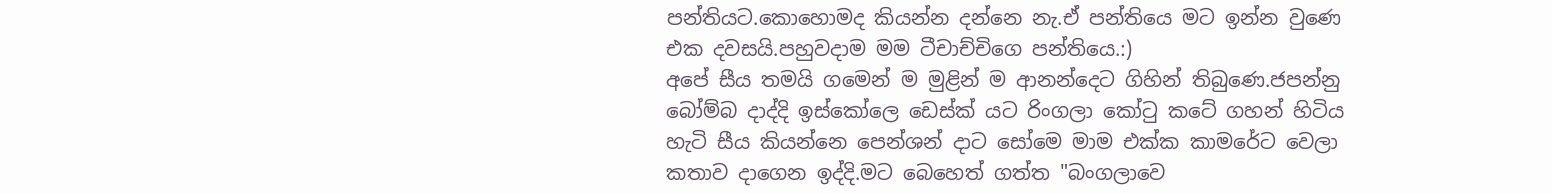පන්තියට.කොහොමද කියන්න දන්නෙ නැ.ඒ පන්තියෙ මට ඉන්න වුණෙ එක දවසයි.පහුවදාම මම ටීචාච්චිගෙ පන්තියෙ.:)
අපේ සීය තමයි ගමෙන් ම මුළින් ම ආනන්දෙට ගිහින් තිබුණෙ.ජපන්නු බෝම්බ දාද්දි ඉස්කෝලෙ ඩෙස්ක් යට රිංගලා කෝටු කටේ ගහන් හිටිය හැටි සීය කියන්නෙ පෙන්ශන් දාට සෝමෙ මාම එක්ක කාමරේට වෙලා කතාව දාගෙන ඉද්දි.මට බෙහෙත් ගත්ත "බංගලාවෙ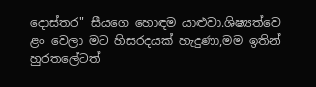දොස්තර" සීයගෙ හොඳම යාළුවා.ශිෂ්‍යත්වෙ ළං වෙලා මට හිසරදයක් හැදුණා,මම ඉතින් හුරතලේටත්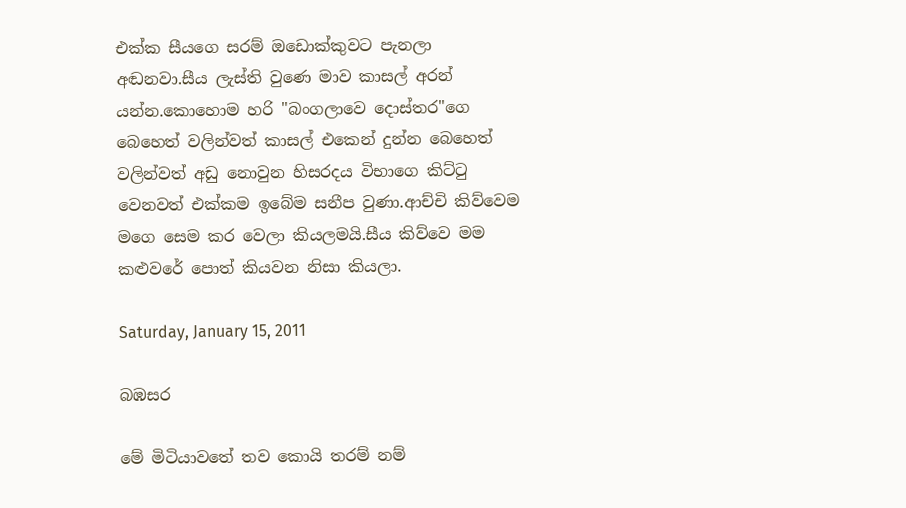එක්ක සීයගෙ සරම් ඔඩොක්කුවට පැනලා අඬනවා.සීය ලැස්ති වුණෙ මාව කාසල් අරන් යන්න.කොහොම හරි "බංගලාවෙ දොස්තර"ගෙ බෙහෙත් වලින්වත් කාසල් එකෙන් දුන්න බෙහෙත් වලින්වත් අඩු නොවුන හිසරදය විභාගෙ කිට්ටු වෙනවත් එක්කම ඉබේම සනීප වුණා.ආච්චි කිව්වෙම මගෙ සෙම කර වෙලා කියලමයි.සීය කිව්වෙ මම කළුවරේ පොත් කියවන නිසා කියලා.

Saturday, January 15, 2011

බඹසර

මේ මිටියාවතේ තව කොයි තරම් නම්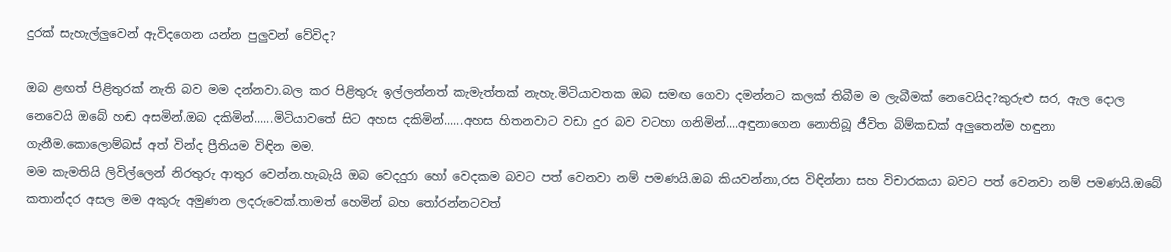දුරක් සැහැල්ලුවෙන් ඇවිදගෙන යන්න පුලුවන් වේවිද?

ඔබ ළඟත් පිළිතුරක් නැති බව මම දන්නවා.බල කර පිළිතුරු ඉල්ලන්නත් කැමැත්තක් නැහැ.මිටියාවතක ඔබ සමඟ ගෙවා දමන්නට කලක් තිබීම ම ලැබීමක් නෙවෙයිද?කුරුළු සර, ඇල දොල නෙවෙයි ඔබේ හඬ අසමින්.ඔබ දකිමින්......මිටියාවතේ සිට අහස දකිමින්......අහස හිතනවාට වඩා දුර බව වටහා ගනිමින්....අඳුනාගෙන නොතිබූ ජීවිත බිම්කඩක් අලුතෙන්ම හඳුනා ගැනීම.කොලොම්බස් අත් වින්ද ප්‍රීතියම විඳින මම.
මම කැමතියි ලිවිල්ලෙන් නිරතුරු ආතුර වෙන්න.හැබැයි ඔබ වෙදදුරා හෝ වෙදකම බවට පත් වෙනවා නම් පමණයි.ඔබ කියවන්නා,රස විඳින්නා සහ විචාරකයා බවට පත් වෙනවා නම් පමණයි.ඔබේ කතාන්දර අසල මම අකුරු අමුණන ලදරුවෙක්.තාමත් හෙමින් බහ තෝරන්නටවත්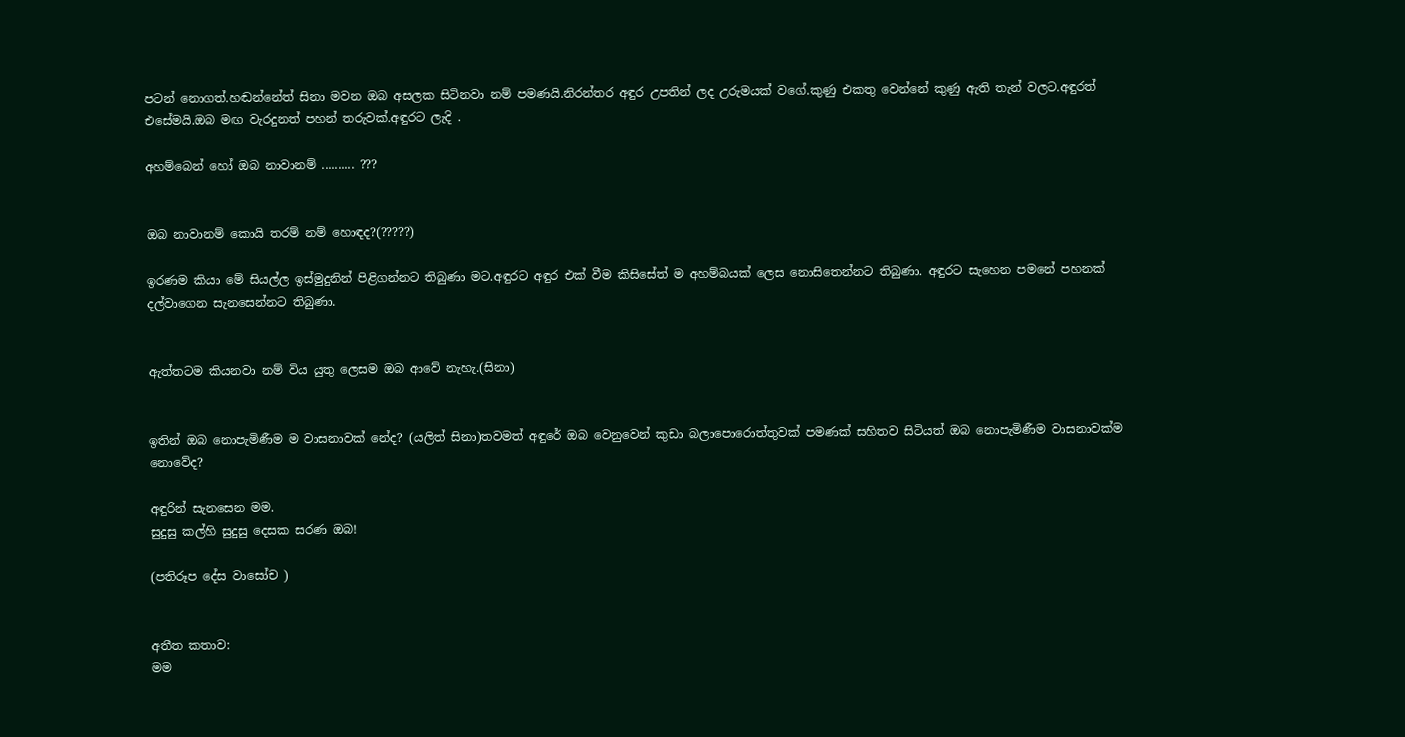පටන් නොගත්.හඬන්නේත් සිනා මවන ඔබ අසලක සිටිනවා නම් පමණයි.නිරන්තර අඳුර උපතින් ලද උරුමයක් වගේ.කුණු එකතු වෙන්නේ කුණු ඇති තැන් වලට.අඳුරත් එසේමයි.ඔබ මඟ වැරදුනත් පහන් තරුවක්.අඳුරට ලැදි .

අහම්බෙන් හෝ ඔබ නාවානම් .......... ???


ඔබ නාවානම් කොයි තරම් නම් හොඳද?(?????)

ඉරණම කියා මේ සියල්ල ඉස්මුදුනින් පිළිගන්නට තිබුණා මට.අඳුරට අඳුර එක් වීම කිසිසේත් ම අහම්බයක් ලෙස නොසිතෙන්නට තිබුණා. අඳුරට සැහෙන පමනේ පහනක් දල්වාගෙන සැනසෙන්නට තිබුණා.


ඇත්තටම කියනවා නම් විය යුතු ලෙසම ඔබ ආවේ නැහැ.(සිනා)


ඉතින් ඔබ නොපැමිණීම ම වාසනාවක් නේද? (යලිත් සිනා)තවමත් අඳුරේ ඔබ වෙනුවෙන් කුඩා බලාපොරොත්තුවක් පමණක් සහිතව සිටියත් ඔබ නොපැමිණීම වාසනාවක්ම නොවේද?

අඳුරින් සැනසෙන මම.
සුදුසු කල්හි සුදුසු දෙසක සරණ ඔබ!

(පතිරූප දේස වාසෝච )


අතීත කතාව:
මම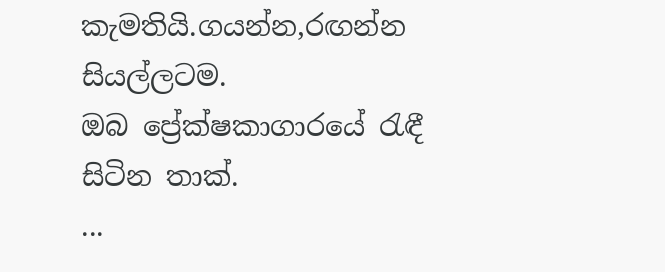කැමතියි.ගයන්න,රඟන්න සියල්ලටම.
ඔබ ප්‍රේක්ෂකාගාරයේ රැඳී සිටින තාක්.
...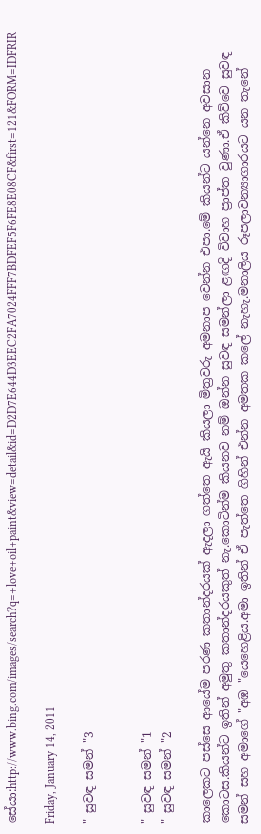සේයා:http://www.bing.com/images/search?q=+love+oil+paint&view=detail&id=D2D7E644D3EEC2FA7024FFF7BDFEF5F6FE8E08CF&first=121&FORM=IDFRIR

Friday, January 14, 2011

" සුවඳ සමන් "3


" සුවඳ සමන් "1
" සුවඳ සමන් "2

කාලෙකට පස්සෙ ආයේම පරණ කතාන්දරයක් ඇදලා ගත්තෙ ඇයි කියලා මිත්‍රවරු අමනාප වෙන්න එපා.මේ කියන්ට යන්නෙ අවසාන කොටස.කියන්ට ඉතින් අමුතු කතාන්දරයකුත් නැ.කොටින්ම කියනව නම් ඔන්න සුවඳ සමන්ලා ළඟදි විවාහ ප්‍රාප්ත වුණා.ඒ කිව්වෙ සුවඳ සමන් සහ අමාගේ "අඹ "යෙහෙළිය.අමා ඉතින් ඒ පැත්තෙ ගිහින් එන්න අමතක කලේ නැහැ.මනාලිය රූපලාවන්‍යාගාරයට යන තැනේ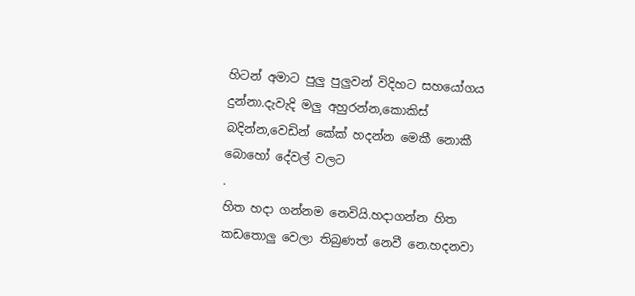හිටන් අමාට පුලු පුලුවන් විදිහට සහයෝගය දුන්නා.දැවැදි මලු අහුරන්න,කොකිස් බදින්න,වෙඩින් කේක් හදන්න මෙකී නොකී බොහෝ දේවල් වලට
.
හිත හදා ගන්නම නෙවියි.හදාගන්න හිත කඩතොලු වෙලා තිබුණත් නෙවී නෙ.හදනවා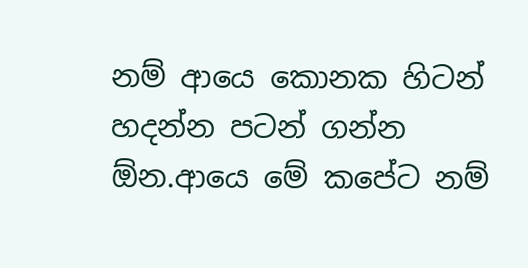නම් ආයෙ කොනක හිටන් හදන්න පටන් ගන්න ඕන.ආයෙ මේ කපේට නම්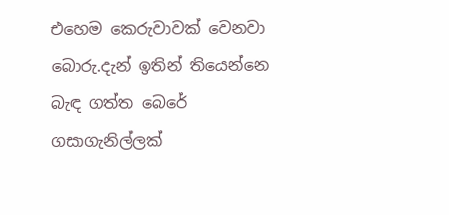එහෙම කෙරුවාවක් වෙනවා බොරු.දැන් ඉතින් තියෙන්නෙ බැඳ ගත්ත බෙරේ ගසාගැනිල්ලක්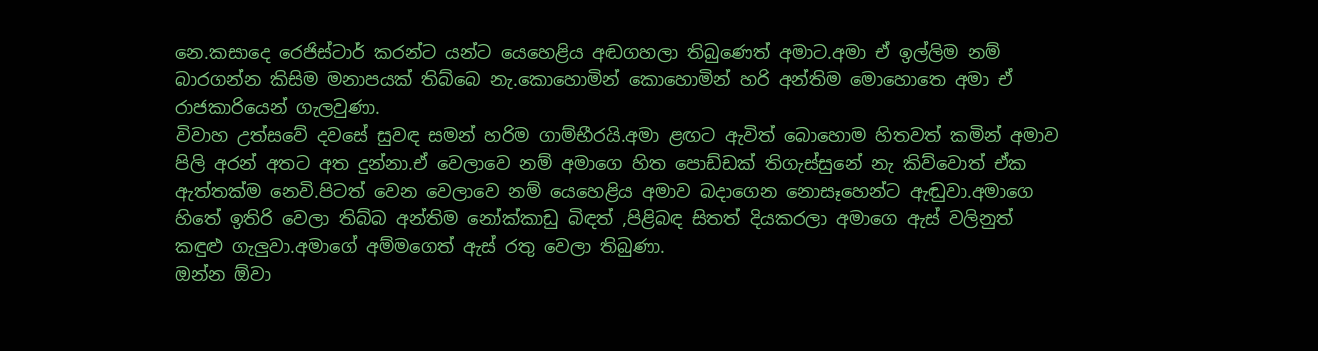නෙ.කසාදෙ රෙජිස්ටාර් කරන්ට යන්ට යෙහෙළිය අඬගහලා තිබුණෙත් අමාට.අමා ඒ ඉල්ලිම නම් බාරගන්න කිසිම මනාපයක් තිබ්බෙ නැ.කොහොමින් කොහොමින් හරි අන්තිම මොහොතෙ අමා ඒ රාජකාරියෙන් ගැලවුණා.
විවාහ උත්සවේ දවසේ සුවඳ සමන් හරිම ගාම්භීරයි.අමා ළඟට ඇවිත් බොහොම හිතවත් කමින් අමාව පිලි අරන් අතට අත දුන්නා.ඒ වෙලාවෙ නම් අමාගෙ හිත පොඩ්ඩක් තිගැස්සුනේ නැ කිව්වොත් ඒක ඇත්තක්ම නෙවි.පිටත් වෙන වෙලාවෙ නම් යෙහෙළිය අමාව බදාගෙන නොසෑහෙන්ට ඇඬුවා.අමාගෙ හිතේ ඉතිරි වෙලා තිබ්බ අන්තිම නෝක්කාඩු බිඳත් ,පිළිබඳ සිතත් දියකරලා අමාගෙ ඇස් වලිනුත් කඳුළු ගැලුවා.අමාගේ අම්මගෙත් ඇස් රතු වෙලා තිබුණා.
ඔන්න ඕවා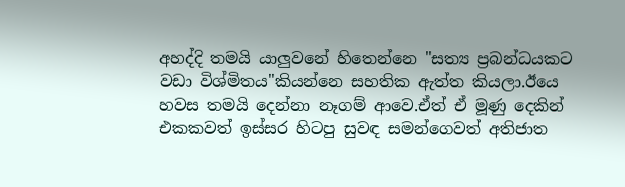අහද්දි තමයි යාලුවනේ හිතෙන්නෙ "සත්‍ය ප්‍රබන්ධයකට වඩා විශ්මිතය"කියන්නෙ සහතික ඇත්ත කියලා.ඊයෙ හවස තමයි දෙන්නා නෑගම් ආවෙ.ඒත් ඒ මූණු දෙකින් එකකවත් ඉස්සර හිටපු සුවඳ සමන්ගෙවත් අතිජාත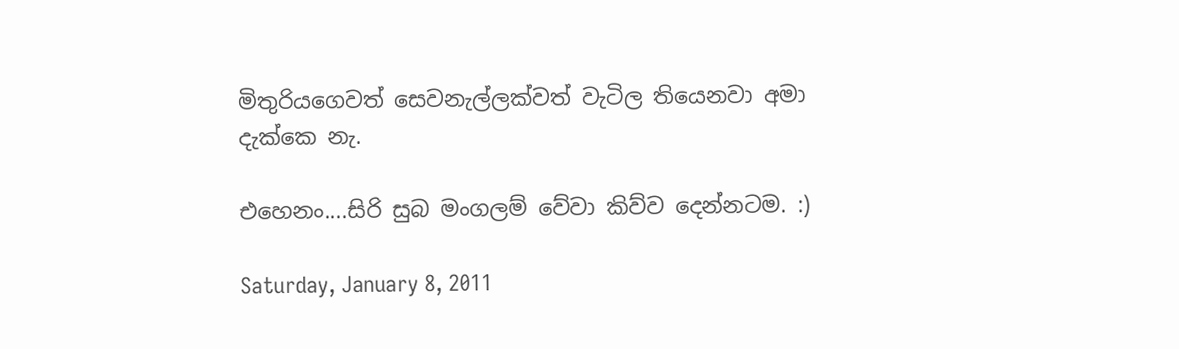මිතුරියගෙවත් සෙවනැල්ලක්වත් වැටිල තියෙනවා අමා දැක්කෙ නැ.

එහෙනං....සිරි සුබ මංගලම් වේවා කිව්ව දෙන්නටම. :)

Saturday, January 8, 2011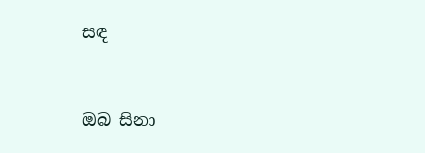සඳ


ඔබ සිනා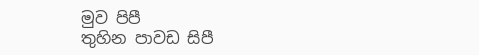මුව පිපී
තුහින පාවඩ සිපී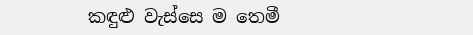කඳුළු වැස්සෙ ම තෙමී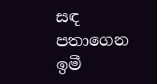සඳ පතාගෙන ඉමී